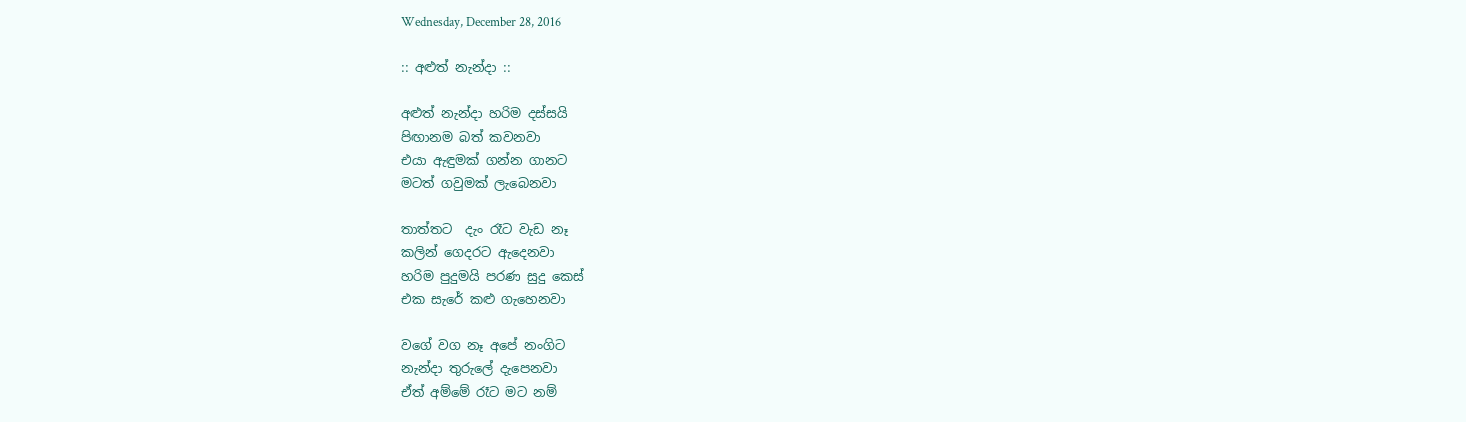Wednesday, December 28, 2016

:: අළුත් නැන්දා ::

අළුත් නැන්දා හරිම දස්සයි
පිඟානම බත් කවනවා
එයා ඇඳුමක් ගන්න ගානට
මටත් ගවුමක් ලැබෙනවා

තාත්තට  දැං රෑට වැඩ නෑ
කලින් ගෙදරට ඇදෙනවා
හරිම පුදුමයි පරණ සුදු කෙස්
එක සැරේ කළු ගැහෙනවා

වගේ වග නෑ අපේ නංගිට
නැන්දා තුරුලේ දැපෙනවා
ඒත් අම්මේ රෑට මට නම්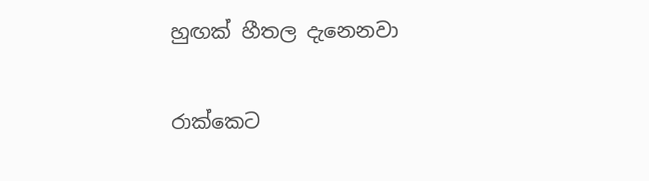හුඟක් හීතල දැනෙනවා

රාක්කෙට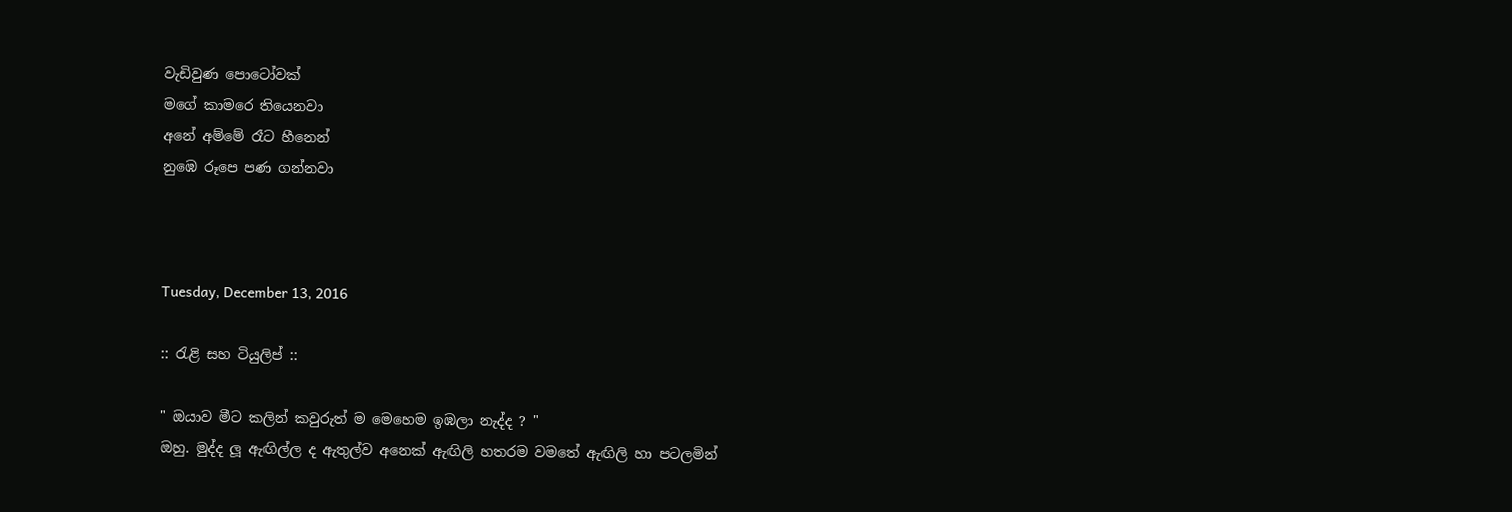වැඩිවුණ පොටෝවක්
මගේ කාමරෙ තියෙනවා
අනේ අම්මේ රෑට හීනෙන්
නුඹෙ රූපෙ පණ ගන්නවා



Tuesday, December 13, 2016

:: රැළි සහ ටියුලිප් ::

" ඔයාව මීට කලින් කවුරුත් ම මෙහෙම ඉඹලා නැද්ද ? "
ඔහු. මුද්ද ලූ ඇඟිල්ල ද ඇතුල්ව අනෙක් ඇඟිලි හතරම වමතේ ඇඟිලි හා පටලමින්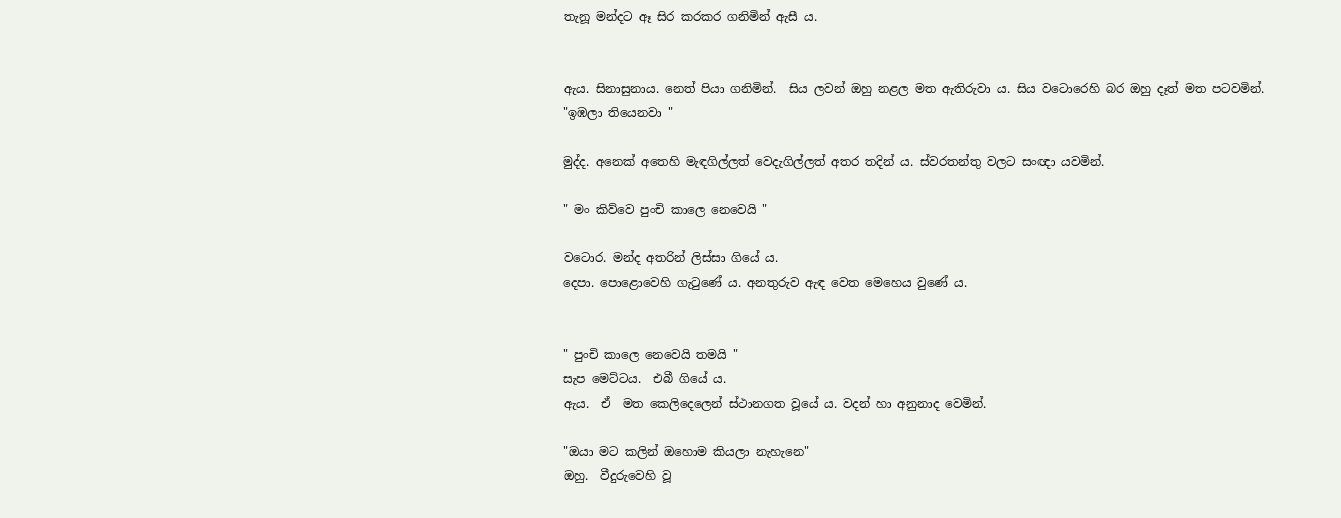තැනූ මන්දට ඈ සිර කරකර ගනිමින් ඇසී ය.


ඇය. සිනාසුනාය. නෙත් පියා ගනිමින්.  සිය ලවන් ඔහු නළල මත ඇතිරුවා ය. සිය වටොරෙහි බර ඔහු දෑත් මත පටවමින්.
"ඉඹලා තියෙනවා "

මුද්ද. අනෙක් අතෙහි මැඳගිල්ලත් වෙදැගිල්ලත් අතර තදින් ය. ස්වරතන්තු වලට සංඥා යවමින්.

" මං කිව්වෙ පුංචි කාලෙ නෙවෙයි "

වටොර. මන්ද අතරින් ලිස්සා ගියේ ය.
දෙපා. පොළොවෙහි ගැටුණේ ය. අනතුරුව ඇඳ වෙත මෙහෙය වුණේ ය.


" පුංචි කාලෙ නෙවෙයි තමයි "
සැප මෙට්ටය.  එබී ගියේ ය.
ඇය.  ඒ  මත කෙලිදෙලෙන් ස්ථානගත වූයේ ය. වදන් හා අනුනාද වෙමින්.

"ඔයා මට කලින් ඔහොම කියලා නැහැනෙ"
ඔහු.  වීදුරුවෙහි වූ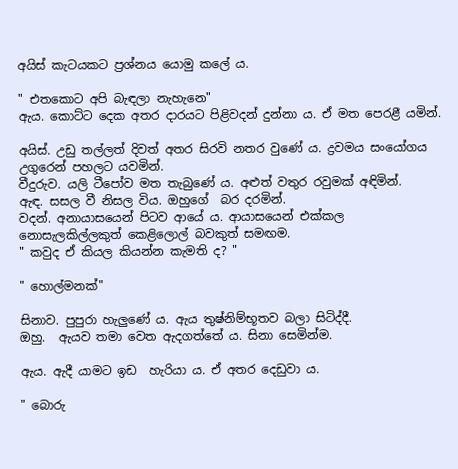අයිස් කැටයකට ප්‍රශ්නය යොමු කලේ ය.

" එතකොට අපි බැඳලා නැහැනෙ"
ඇය. කොට්ට දෙක අතර දාරයට පිළිවදන් දුන්නා ය. ඒ මත පෙරළී යමින්.

අයිස්. උඩු තල්ලත් දිවත් අතර සිරවි නතර වුණේ ය. ද්‍රවමය සංයෝගය  උගුරෙන් පහලට යවමින්.
වීදුරුව. යලි ටීපෝව මත තැබුණේ ය. අළුත් වතුර රවුමක් අඳිමින්.
ඇඳ. සසල වී නිසල විය. ඔහුගේ  බර දරමින්.
වදන්. අනායාසයෙන් පිටව ආයේ ය. ආයාසයෙන් එක්කල නොසැලකිල්ලකුත් කෙළිලොල් බවකුත් සමඟම.
" කවුද ඒ කියල කියන්න කැමති ද? "

" හොල්මනක්"

සිනාව. පුපුරා හැලුණේ ය. ඇය තුෂ්නිම්භූතව බලා සිටිද්දී.
ඔහු.  ඇයව තමා වෙත ඇදගත්තේ ය. සිනා සෙමින්ම.

ඇය. ඇදී යාමට ඉඩ  හැරියා ය. ඒ අතර දෙඩුවා ය.

" බොරු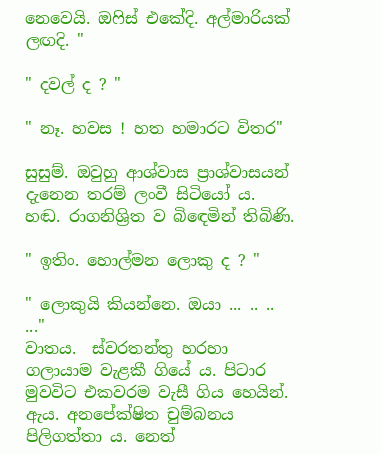නෙවෙයි. ඔෆිස් එකේදි. අල්මාරියක් ලඟදි. "

" දවල් ද ? "

" නෑ. හවස ! හත හමාරට විතර"

සුසුම්. ඔවුහු ආශ්වාස ප්‍රාශ්වාසයන් දැනෙන තරම් ලංවී සිටියෝ ය.
හඬ. රාගනිශ්‍රිත ව බිඳෙමින් තිබිණි.

" ඉතිං. හොල්මන ලොකු ද ? "

" ලොකුයි කියන්නෙ. ඔයා ... .. .. ..."
වාතය.  ස්වරතන්තු හරහා ගලායාම වැළකී ගියේ ය. පිටාර මුවවිට එකවරම වැසී ගිය හෙයින්.
ඇය. අනපේක්ෂිත චුම්බනය පිලිගත්තා ය. නෙත්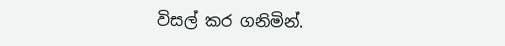විසල් කර ගනිමින්.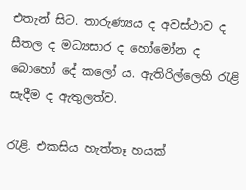එතැන් සිට. තාරුණ්‍යය ද අවස්ථාව ද  සීතල ද මධ්‍යසාර ද හෝමෝන ද බොහෝ දේ කලෝ ය. ඇතිරිල්ලෙහි රැළි සැදීම ද ඇතුලත්ව.

රැළි. එකසිය හැත්තෑ හයක්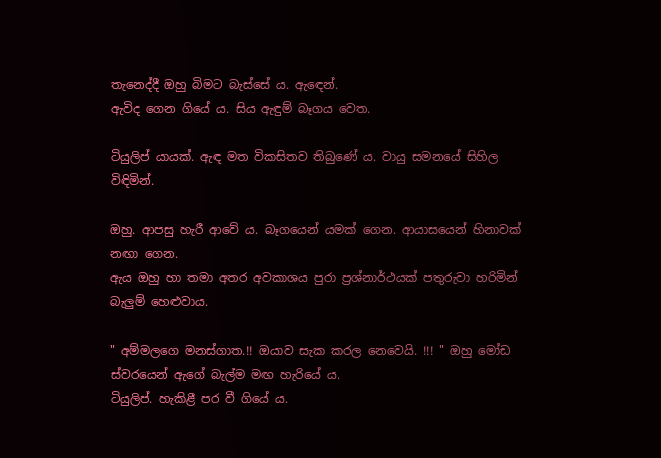තැනෙද්දී ඔහු බිමට බැස්සේ ය. ඇඳෙන්.
ඇවිද ගෙන ගියේ ය. සිය ඇඳුම් බෑගය වෙත.

ටියුලිප් යායක්. ඇඳ මත විකසිතව තිබුණේ ය. වායු සමනයේ සිහිල විඳිමින්.

ඔහු. ආපසු හැරී ආවේ ය. බෑගයෙන් යමක් ගෙන. ආයාසයෙන් හිනාවක් නඟා ගෙන.
ඇය ඔහු හා තමා අතර අවකාශය පුරා ප්‍රශ්නාර්ථයක් පතුරුවා හරිමින් බැලුම් හෙළුවාය.

" අම්මලගෙ මනස්ගාත.!! ඔයාව සැක කරල නෙවෙයි. !!! " ඔහු මෝඩ ස්වරයෙන් ඇගේ බැල්ම මඟ හැරියේ ය.
ටියුලිප්. හැකිළී පර වී ගියේ ය.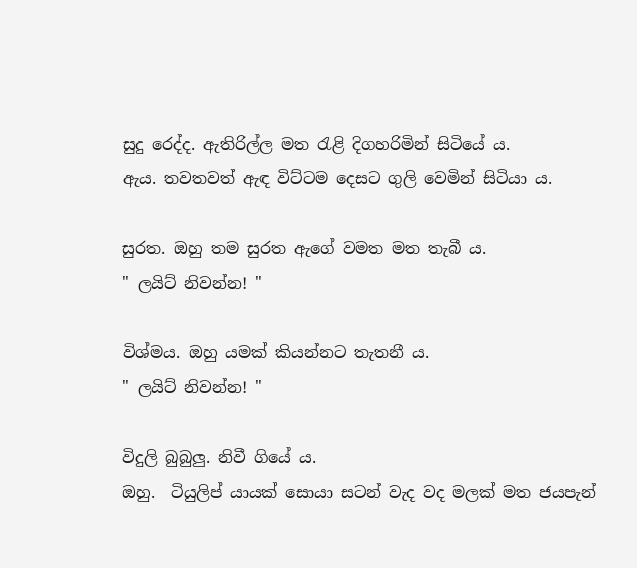සුදු රෙද්ද. ඇතිරිල්ල මත රැළි දිගහරිමින් සිටියේ ය.
ඇය. තවතවත් ඇඳ විට්ටම දෙසට ගුලි වෙමින් සිටියා ය.

සුරත. ඔහු තම සුරත ඇගේ වමත මත තැබී ය.
" ලයිට් නිවන්න! "

විශ්මය. ඔහු යමක් කියන්නට තැතනී ය.
" ලයිට් නිවන්න! "

විදුලි බුබුලු. නිවී ගියේ ය.
ඔහු.  ටියුලිප් යායක් සොයා සටන් වැද වද මලක් මත ජයපැන්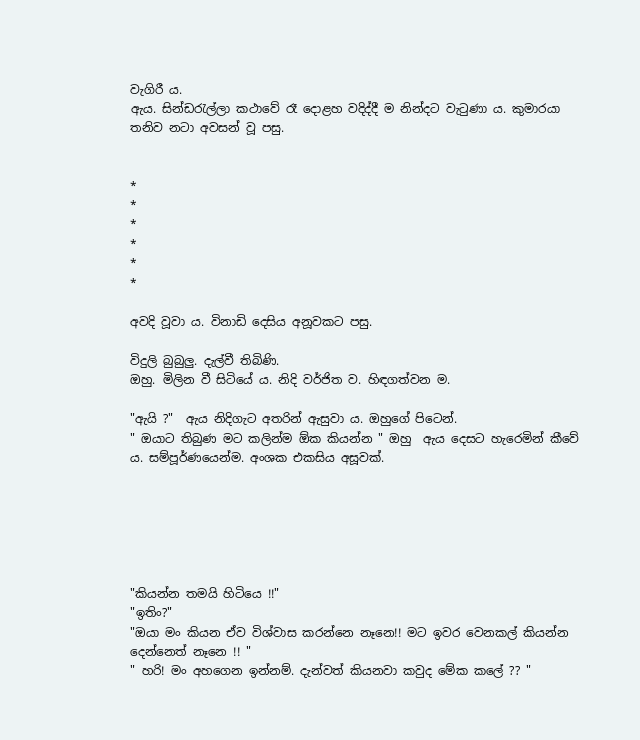වැගිරී ය.
ඇය. සින්ඩරැල්ලා කථාවේ රෑ දොළහ වදිද්දී ම නින්දට වැටුණා ය. කුමාරයා තනිව නටා අවසන් වූ පසු.


*
*
*
*
*
*

අවදි වූවා ය. විනාඩි දෙසිය අනූවකට පසු.

විදුලි බුබුලු. දැල්වී තිබිණි.
ඔහු. මිලින වී සිටියේ ය. නිදි වර්ජිත ව. හිඳගත්වන ම.

"ඇයි ?"  ඇය නිදිගැට අතරින් ඇසුවා ය. ඔහුගේ පිටෙන්.
" ඔයාට තිබුණ මට කලින්ම ඕක කියන්න " ඔහු  ඇය දෙසට හැරෙමින් කීවේ ය. සම්පූර්ණයෙන්ම. අංශක එකසිය අසූවක්.






"කියන්න තමයි හිටියෙ !!"
"ඉතිං?"
"ඔයා මං කියන ඒව විශ්වාස කරන්නෙ නෑනෙ!! මට ඉවර වෙනකල් කියන්න දෙන්නෙත් නෑනෙ !! "
" හරි! මං අහගෙන ඉන්නම්. දැන්වත් කියනවා කවුද මේක කලේ ?? "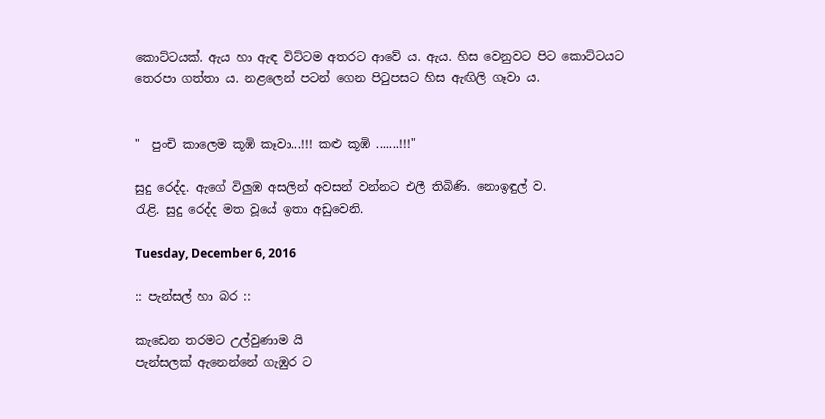කොට්ටයක්. ඇය හා ඇඳ විට්ටම අතරට ආවේ ය. ඇය. හිස වෙනුවට පිට කොට්ටයට තෙරපා ගත්තා ය. නළලෙන් පටන් ගෙන පිටුපසට හිස ඇඟිලි ගෑවා ය.


"  පුංචි කාලෙම කූඹි කෑවා...!!! කළු කූඹි .......!!!"

සුදු රෙද්ද. ඇගේ විලුඹ අසලින් අවසන් වන්නට එලී තිබිණි. නොඉඳුල් ව.
රැළි. සුදු රෙද්ද මත වූයේ ඉතා අඩුවෙනි.

Tuesday, December 6, 2016

:: පැන්සල් හා බර ::

කැඩෙන තරමට උල්වුණාම යි
පැන්සලක් ඇනෙන්නේ ගැඹුර ට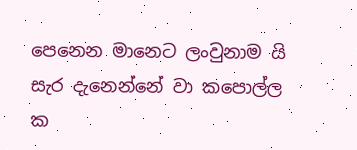පෙනෙන මානෙට ලංවුනාම යි
සැර දැනෙන්නේ වා කපොල්ල ක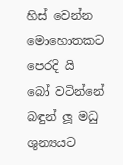හිස් වෙන්න මොහොතකට පෙරදි යි
බෝ වටින්නේ බඳුන් ලූ මධු
ශුන්‍යයට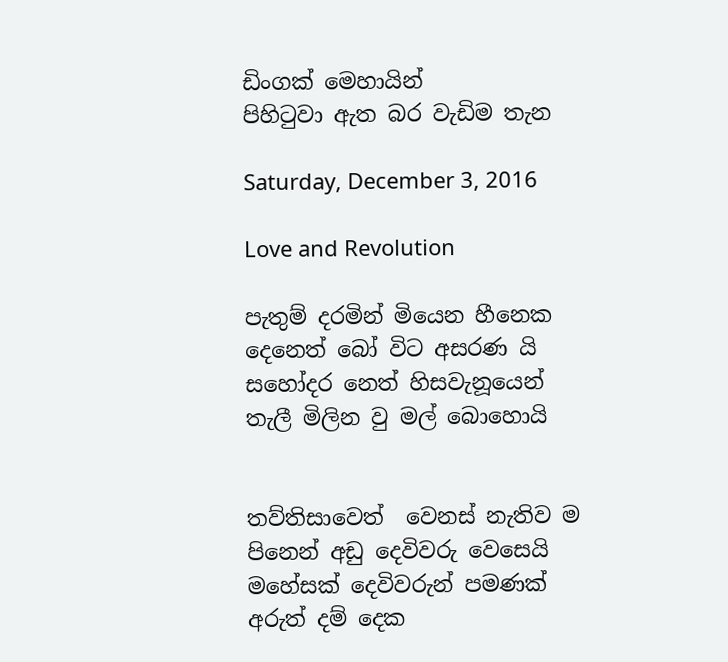ඩිංගක් මෙහායින්
පිහිටුවා ඇත බර වැඩිම තැන

Saturday, December 3, 2016

Love and Revolution

පැතුම් දරමින් මියෙන හීනෙක
දෙනෙත් බෝ විට අසරණ යි
සහෝදර නෙත් හිසවැනූයෙන්
තැලී මිලින වු මල් බොහොයි


තව්තිසාවෙත්  වෙනස් නැතිව ම
පිනෙන් අඩු දෙවිවරු වෙසෙයි
මහේසක් දෙවිවරුන් පමණක්
අරුත් දම් දෙක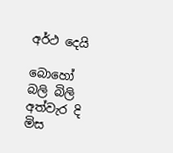අර්ථ දෙයි

බොහෝ බලි බිලි අත්වැර දි මිස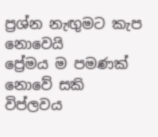ප්‍රශ්න නැඟුමට කැප නොවෙයි
ප්‍රේමය ම පමණක් නොවේ සකි
විප්ලවය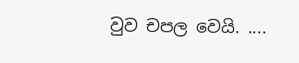වුව චපල වෙයි. ....